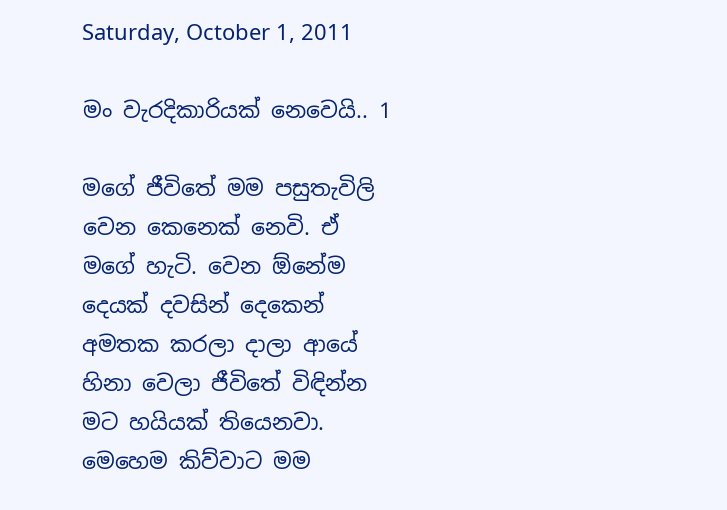Saturday, October 1, 2011

මං වැරදිකාරියක් නෙවෙයි.. 1

මගේ ජීවිතේ මම පසුතැවිලි වෙන කෙනෙක් නෙවි. ඒ මගේ හැටි. වෙන ඕනේම දෙයක් දවසින් දෙකෙන් අමතක කරලා දාලා ආයේ හිනා වෙලා ජීවිතේ විඳින්න මට හයියක් තියෙනවා. මෙහෙම කිව්වාට මම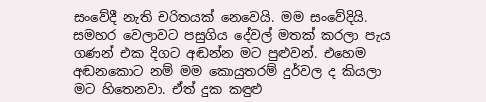සංවේදී නැති චරිතයක් නෙවෙයි. මම සංවේදියි. සමහර වෙලාවට පසුගිය දේවල් මතක් කරලා පැය ගණන් එක දිගට අඬන්න මට පුළුවන්. එහෙම අඬනකොට නම් මම කොයුතරම් දුර්වල ද කියලා මට හිතෙනවා. ඒත් දුක කඳුළු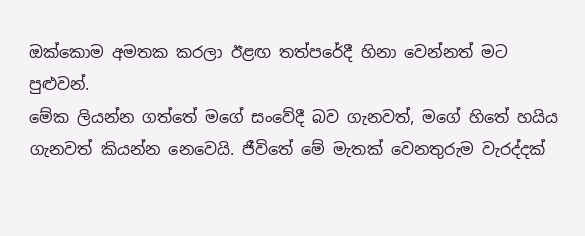ඔක්කොම අමතක කරලා ඊළඟ තත්පරේදී හිනා වෙන්නත් මට පුළුවන්.
මේක ලියන්න ගත්තේ මගේ සංවේදී බව ගැනවත්, මගේ හිතේ හයිය ගැනවත් කියන්න නෙවෙයි. ජීවිතේ මේ මැතක් වෙනතුරුම වැරද්දක්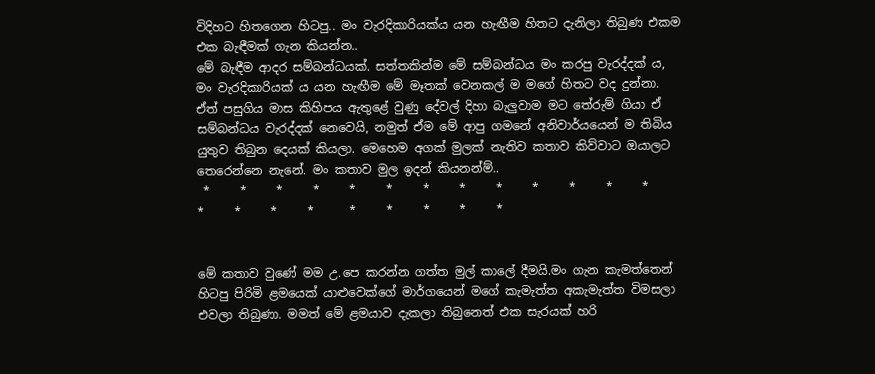විදිහට හිතගෙන හිටපු.. මං වැරදිකාරියක්ය යන හැඟීම හිතට දැනිලා තිබුණ එකම එක බැඳීමක් ගැන කියන්න..
මේ බැඳීම ආදර සම්බන්ධයක්. සත්තකින්ම මේ සම්බන්ධය මං කරපු වැරද්දක් ය, මං වැරදිකාරියක් ය යන හැඟීම මේ මෑතක් වෙනකල් ම මගේ හිතට වද දුන්නා. ඒත් පසුගිය මාස කිහිපය ඇතුළේ වුණු දේවල් දිහා බැලුවාම මට තේරුම් ගියා ඒ සම්බන්ධය වැරද්දක් නෙවෙයි, නමුත් ඒම මේ ආපු ගමනේ අනිවාර්යයෙන් ම තිබිය යුතුව තිබුන දෙයක් කියලා. මෙහෙම අගක් මුලක් නැතිව කතාව කිව්වාට ඔයාලට තෙරෙන්නෙ නැනේ. මං කතාව මුල ඉදන් කියනන්ම්..
 *     *     *     *     *     *     *     *     *     *     *     *     *     *     *     *     *      *     *     *     *     *


මේ කතාව වුණේ මම උ.පෙ කරන්න ගත්ත මුල් කාලේ දීමයි.මං ගැන කැමත්තෙන් හිටපු පිරිමි ළමයෙක් යාළුවෙක්ගේ මාර්ගයෙන් මගේ කැමැත්ත අකැමැත්ත විමසලා එවලා තිබුණා. මමත් මේ ළමයාව දැකලා තිබුනෙත් එක සැරයක් හරි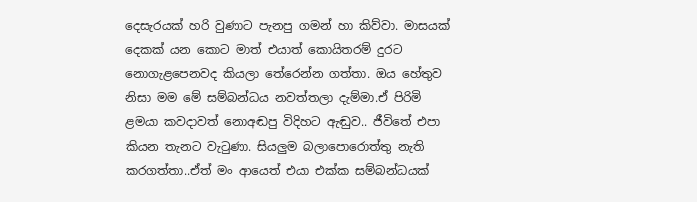දෙසැරයක් හරි වුණාට පැනපු ගමන් හා කිව්වා. මාසයක් දෙකක් යන කොට මාත් එයාත් කොයිතරම් දුරට නොගැළපෙනවද කියලා තේරෙන්න ගත්තා. ඔය හේතුව නිසා මම මේ සම්බන්ධය නවත්තලා දැම්මා.ඒ පිරිමි ළමයා කවදාවත් නොඅඬපු විදිහට ඇඬුව.. ජීවිතේ එපා කියන තැනට වැටුණා. සියලුම බලාපොරොත්තු නැති කරගත්තා..ඒත් මං ආයෙත් එයා එක්ක සම්බන්ධයක්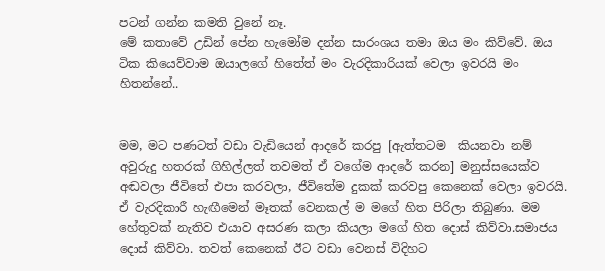පටන් ගන්න කමති වුනේ නෑ.
මේ කතාවේ උඩින් පේන හැමෝම දන්න සාරංශය තමා ඔය මං කිව්වේ. ඔය ටික කියෙව්වාම ඔයාලගේ හිතේත් මං වැරදිකාරියක් වෙලා ඉවරයි මං හිතන්නේ..


මම, මට පණටත් වඩා වැඩියෙන් ආදරේ කරපු [ඇත්තටම  කියනවා නම් අවුරුදු හතරක් ගිහිල්ලත් තවමත් ඒ වගේම ආදරේ කරන] මනුස්සයෙක්ව  අඬවලා ජීවිතේ එපා කරවලා, ජීවිතේම දුකක් කරවපු කෙනෙක් වෙලා ඉවරයි. ඒ වැරදිකාරී හැඟීමෙන් මෑතක් වෙනකල් ම මගේ හිත පිරිලා තිබුණා. මම හේතුවක් නැතිව එයාව අසරණ කලා කියලා මගේ හිත දොස් කිව්වා.සමාජය දොස් කිව්වා. තවත් කෙනෙක් ඊට වඩා වෙනස් විදිහට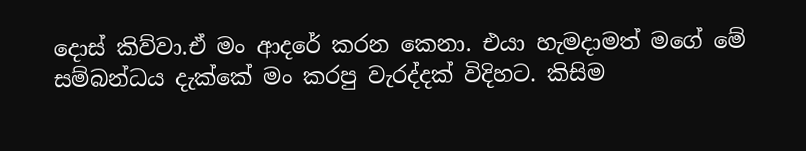දොස් කිව්වා.ඒ මං ආදරේ කරන කෙනා. එයා හැමදාමත් මගේ මේ සම්බන්ධය දැක්කේ මං කරපු වැරද්දක් විදිහට. කිසිම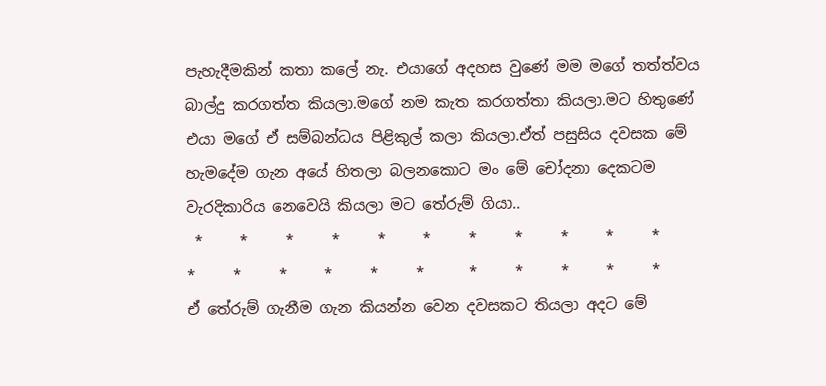පැහැදීමකින් කතා කලේ නැ. එයාගේ අදහස වුණේ මම මගේ තත්ත්වය බාල්දු කරගත්ත කියලා.මගේ නම කැත කරගත්තා කියලා.මට හිතුණේ එයා මගේ ඒ සම්බන්ධය පිළිකුල් කලා කියලා.ඒත් පසුසිය දවසක මේ හැමදේම ගැන අයේ හිතලා බලනකොට මං මේ චෝදනා දෙකටම වැරදිකාරිය නෙවෙයි කියලා මට තේරුම් ගියා..
 *     *     *     *     *     *     *     *     *     *     *     *     *     *     *     *     *      *     *     *     *     *
ඒ තේරුම් ගැනීම ගැන කියන්න වෙන දවසකට තියලා අදට මේ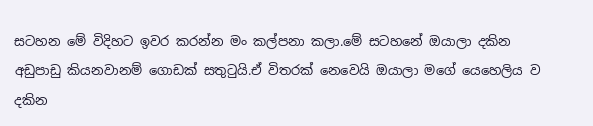සටහන මේ විදිහට ඉවර කරන්න මං කල්පනා කලා.මේ සටහනේ ඔයාලා දකින අඩුපාඩු කියනවානම් ගොඩක් සතුටුයි.ඒ විතරක් නෙවෙයි ඔයාලා මගේ යෙහෙලිය ව දකින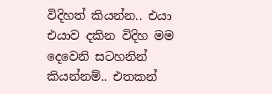විදිහත් කියන්න.. එයා එයාව දකින විදිහ මම දෙවෙනි සටහනින් කියන්නම්.. එතකන්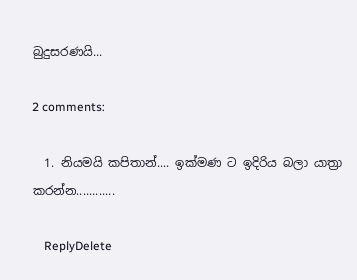බුදුසරණයි...

2 comments:

  1. නියමයි කපිතාන්.... ඉක්මණ ට ඉදිරිය බලා යාත්‍රා කරන්න............

    ReplyDelete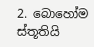2. බොහෝම ස්තූතියි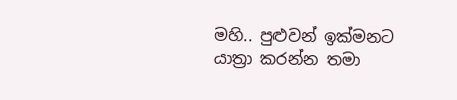මහි.. පුළුවන් ඉක්මනට යාත්‍රා කරන්න තමා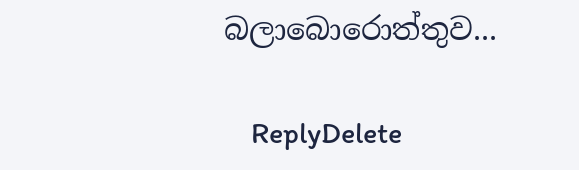බලාබොරොත්තුව...

    ReplyDelete